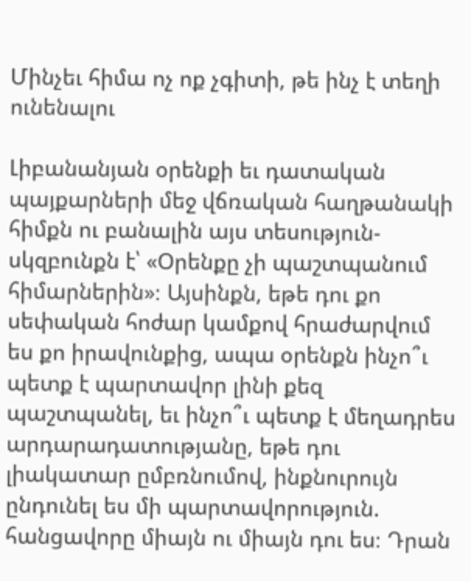Մինչեւ հիմա ոչ ոք չգիտի, թե ինչ է տեղի ունենալու

Լիբանանյան օրենքի եւ դատական պայքարների մեջ վճռական հաղթանակի հիմքն ու բանալին այս տեսություն-սկզբունքն է՝ «Օրենքը չի պաշտպանում հիմարներին»։ Այսինքն, եթե դու քո սեփական հոժար կամքով հրաժարվում ես քո իրավունքից, ապա օրենքն ինչո՞ւ պետք է պարտավոր լինի քեզ պաշտպանել, եւ ինչո՞ւ պետք է մեղադրես արդարադատությանը, եթե դու լիակատար ըմբռնումով, ինքնուրույն ընդունել ես մի պարտավորություն. հանցավորը միայն ու միայն դու ես։ Դրան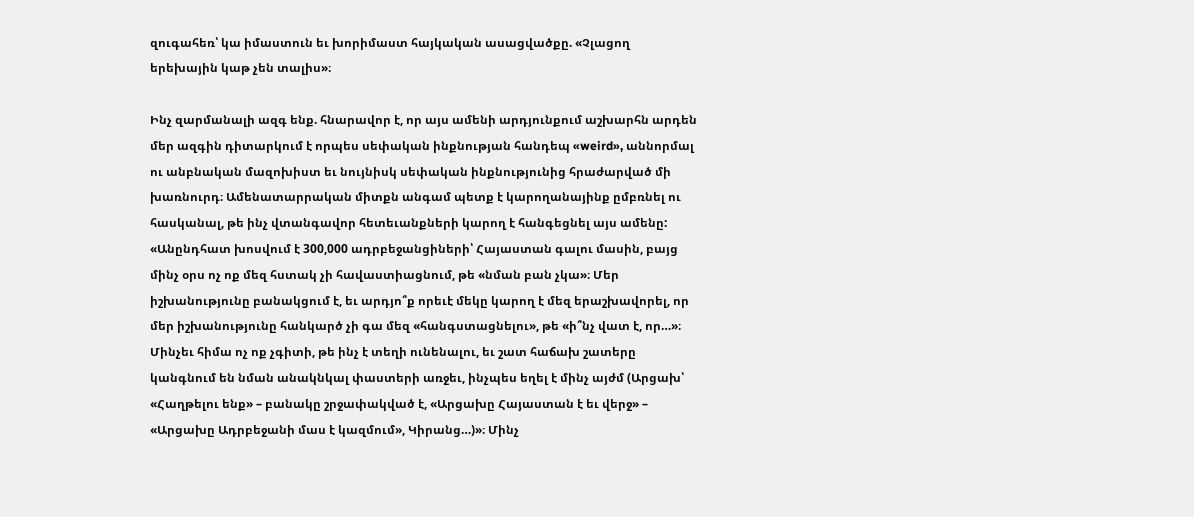զուգահեռ՝ կա իմաստուն եւ խորիմաստ հայկական ասացվածքը. «Չլացող երեխային կաթ չեն տալիս»։

Ինչ զարմանալի ազգ ենք. հնարավոր է, որ այս ամենի արդյունքում աշխարհն արդեն մեր ազգին դիտարկում է որպես սեփական ինքնության հանդեպ «weird», աննորմալ ու անբնական մազոխիստ եւ նույնիսկ սեփական ինքնությունից հրաժարված մի խառնուրդ։ Ամենատարրական միտքն անգամ պետք է կարողանայինք ըմբռնել ու հասկանալ, թե ինչ վտանգավոր հետեւանքների կարող է հանգեցնել այս ամենը: «Անընդհատ խոսվում է 300,000 ադրբեջանցիների՝ Հայաստան գալու մասին, բայց մինչ օրս ոչ ոք մեզ հստակ չի հավաստիացնում, թե «նման բան չկա»։ Մեր իշխանությունը բանակցում է, եւ արդյո՞ք որեւէ մեկը կարող է մեզ երաշխավորել, որ մեր իշխանությունը հանկարծ չի գա մեզ «հանգստացնելու», թե «ի՞նչ վատ է, որ…»։ Մինչեւ հիմա ոչ ոք չգիտի, թե ինչ է տեղի ունենալու, եւ շատ հաճախ շատերը կանգնում են նման անակնկալ փաստերի առջեւ, ինչպես եղել է մինչ այժմ (Արցախ՝ «Հաղթելու ենք» – բանակը շրջափակված է, «Արցախը Հայաստան է եւ վերջ» – «Արցախը Ադրբեջանի մաս է կազմում», Կիրանց…)»։ Մինչ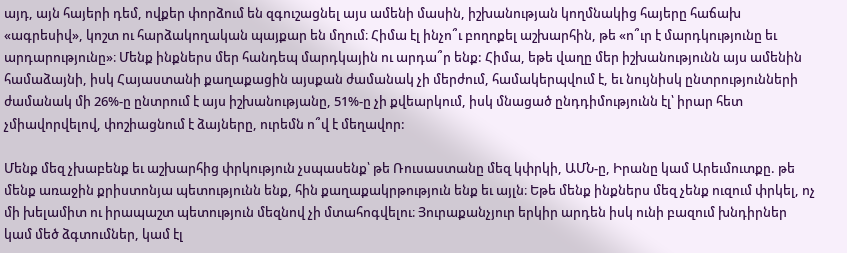այդ, այն հայերի դեմ, ովքեր փորձում են զգուշացնել այս ամենի մասին, իշխանության կողմնակից հայերը հաճախ «ագրեսիվ», կոշտ ու հարձակողական պայքար են մղում։ Հիմա էլ ինչո՞ւ բողոքել աշխարհին, թե «ո՞ւր է մարդկությունը եւ արդարությունը»։ Մենք ինքներս մեր հանդեպ մարդկային ու արդա՞ր ենք: Հիմա, եթե վաղը մեր իշխանությունն այս ամենին համաձայնի, իսկ Հայաստանի քաղաքացին այսքան ժամանակ չի մերժում, համակերպվում է, եւ նույնիսկ ընտրությունների ժամանակ մի 26%-ը ընտրում է այս իշխանությանը, 51%-ը չի քվեարկում, իսկ մնացած ընդդիմությունն էլ՝ իրար հետ չմիավորվելով, փոշիացնում է ձայները, ուրեմն ո՞վ է մեղավոր:

Մենք մեզ չխաբենք եւ աշխարհից փրկություն չսպասենք՝ թե Ռուսաստանը մեզ կփրկի, ԱՄՆ-ը, Իրանը կամ Արեւմուտքը. թե մենք առաջին քրիստոնյա պետությունն ենք, հին քաղաքակրթություն ենք եւ այլն։ Եթե մենք ինքներս մեզ չենք ուզում փրկել, ոչ մի խելամիտ ու իրապաշտ պետություն մեզնով չի մտահոգվելու։ Յուրաքանչյուր երկիր արդեն իսկ ունի բազում խնդիրներ կամ մեծ ձգտումներ, կամ էլ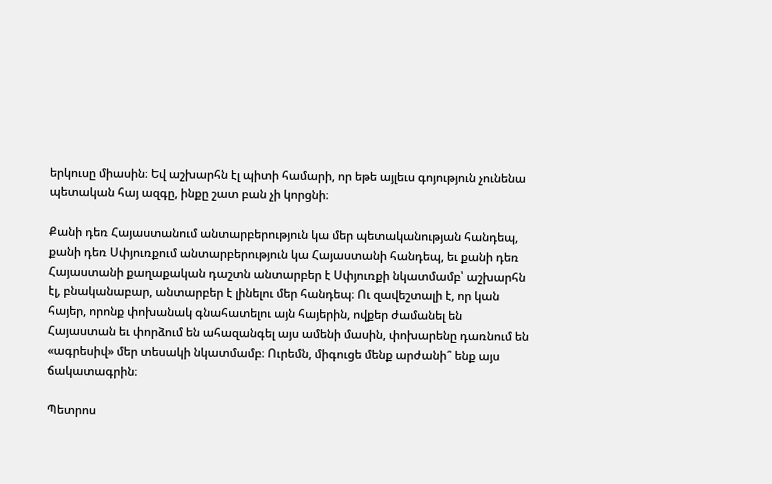երկուսը միասին։ Եվ աշխարհն էլ պիտի համարի, որ եթե այլեւս գոյություն չունենա պետական հայ ազգը, ինքը շատ բան չի կորցնի։

Քանի դեռ Հայաստանում անտարբերություն կա մեր պետականության հանդեպ, քանի դեռ Սփյուռքում անտարբերություն կա Հայաստանի հանդեպ, եւ քանի դեռ Հայաստանի քաղաքական դաշտն անտարբեր է Սփյուռքի նկատմամբ՝ աշխարհն էլ, բնականաբար, անտարբեր է լինելու մեր հանդեպ։ Ու զավեշտալի է, որ կան հայեր, որոնք փոխանակ գնահատելու այն հայերին, ովքեր ժամանել են Հայաստան եւ փորձում են ահազանգել այս ամենի մասին, փոխարենը դառնում են «ագրեսիվ» մեր տեսակի նկատմամբ։ Ուրեմն, միգուցե մենք արժանի՞ ենք այս ճակատագրին։

Պետրոս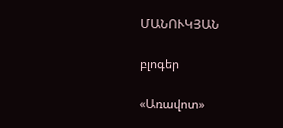ՄԱՆՈՒԿՅԱՆ

բլոգեր

«Առավոտ»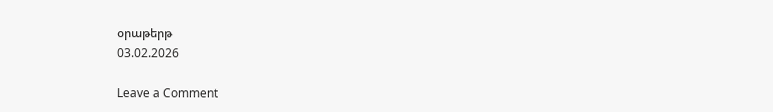օրաթերթ
03.02.2026

Leave a Comment